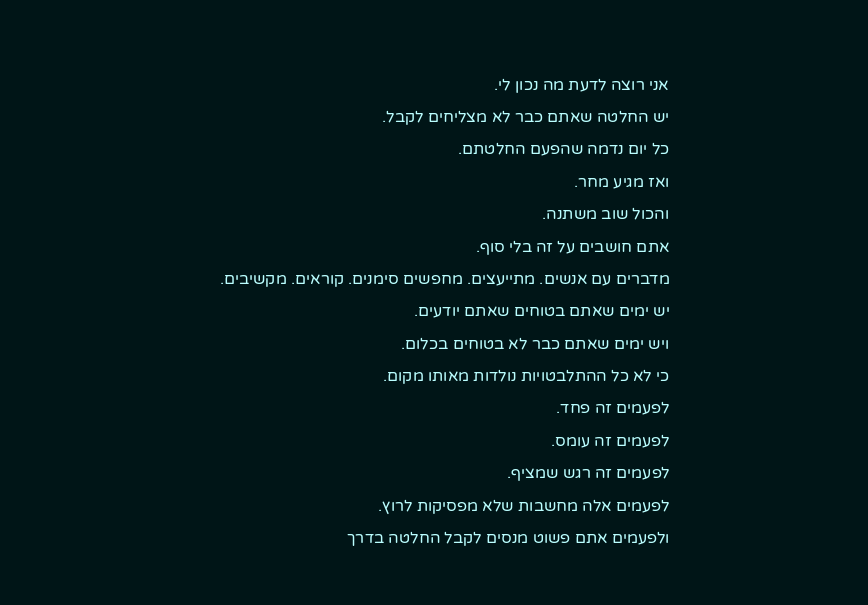אני רוצה לדעת מה נכון לי.
יש החלטה שאתם כבר לא מצליחים לקבל.
כל יום נדמה שהפעם החלטתם.
ואז מגיע מחר.
והכול שוב משתנה.
אתם חושבים על זה בלי סוף.
מדברים עם אנשים. מתייעצים. מחפשים סימנים. קוראים. מקשיבים.
יש ימים שאתם בטוחים שאתם יודעים.
ויש ימים שאתם כבר לא בטוחים בכלום.
כי לא כל ההתלבטויות נולדות מאותו מקום.
לפעמים זה פחד.
לפעמים זה עומס.
לפעמים זה רגש שמציף.
לפעמים אלה מחשבות שלא מפסיקות לרוץ.
ולפעמים אתם פשוט מנסים לקבל החלטה בדרך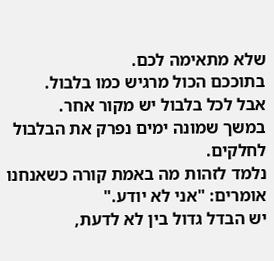שלא מתאימה לכם.
בתוככם הכול מרגיש כמו בלבול.
אבל לכל בלבול יש מקור אחר.
במשך שמונה ימים נפרק את הבלבול לחלקים.
נלמד לזהות מה באמת קורה כשאנחנו אומרים: "אני לא יודע."
יש הבדל גדול בין לא לדעת,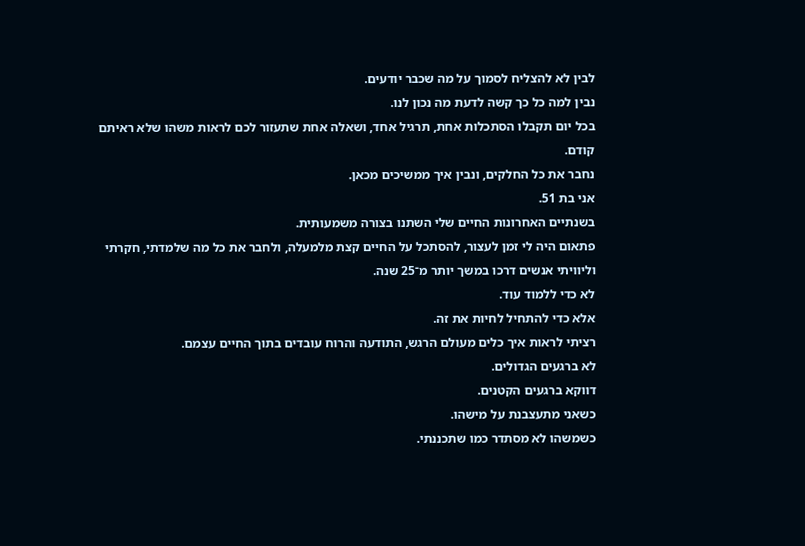לבין לא להצליח לסמוך על מה שכבר יודעים.
נבין למה כל כך קשה לדעת מה נכון לנו.
בכל יום תקבלו הסתכלות אחת, תרגיל אחד, ושאלה אחת שתעזור לכם לראות משהו שלא ראיתם קודם.
נחבר את כל החלקים, ונבין איך ממשיכים מכאן.
אני בת 51.
בשנתיים האחרונות החיים שלי השתנו בצורה משמעותית.
פתאום היה לי זמן לעצור, להסתכל על החיים קצת מלמעלה, ולחבר את כל מה שלמדתי, חקרתי וליוויתי אנשים דרכו במשך יותר מ־25 שנה.
לא כדי ללמוד עוד.
אלא כדי להתחיל לחיות את זה.
רציתי לראות איך כלים מעולם הרגש, התודעה והרוח עובדים בתוך החיים עצמם.
לא ברגעים הגדולים.
דווקא ברגעים הקטנים.
כשאני מתעצבנת על מישהו.
כשמשהו לא מסתדר כמו שתכננתי.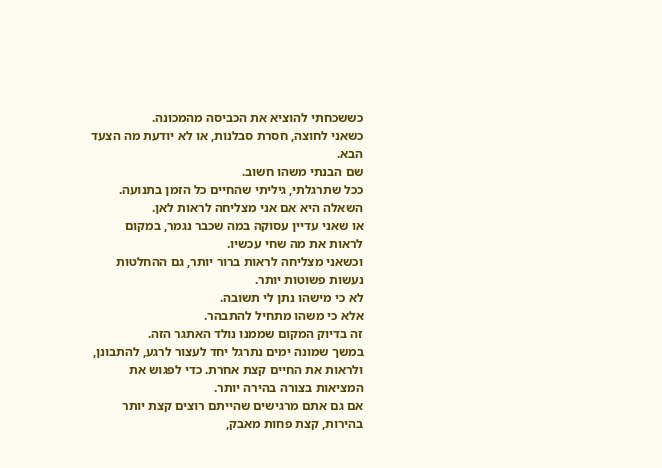כששכחתי להוציא את הכביסה מהמכונה.
כשאני לחוצה, חסרת סבלנות, או לא יודעת מה הצעד הבא.
שם הבנתי משהו חשוב.
ככל שתרגלתי, גיליתי שהחיים כל הזמן בתנועה.
השאלה היא אם אני מצליחה לראות לאן.
או שאני עדיין עסוקה במה שכבר נגמר, במקום לראות את מה שחי עכשיו.
וכשאני מצליחה לראות ברור יותר, גם ההחלטות נעשות פשוטות יותר.
לא כי מישהו נתן לי תשובה.
אלא כי משהו מתחיל להתבהר.
זה בדיוק המקום שממנו נולד האתגר הזה.
במשך שמונה ימים נתרגל יחד לעצור לרגע, להתבונן, ולראות את החיים קצת אחרת. כדי לפגוש את המציאות בצורה בהירה יותר.
אם גם אתם מרגישים שהייתם רוצים קצת יותר בהירות, קצת פחות מאבק,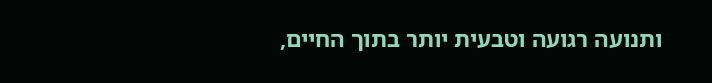ותנועה רגועה וטבעית יותר בתוך החיים,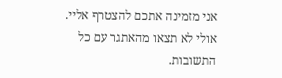אני מזמינה אתכם להצטרף אליי.
אולי לא תצאו מהאתגר עם כל התשובות.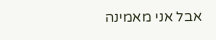אבל אני מאמינה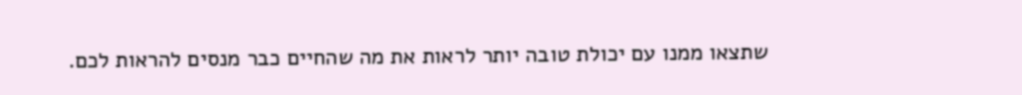שתצאו ממנו עם יכולת טובה יותר לראות את מה שהחיים כבר מנסים להראות לכם.